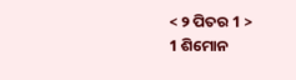< ୨ ପିତର 1 >
1 ଶିମୋନ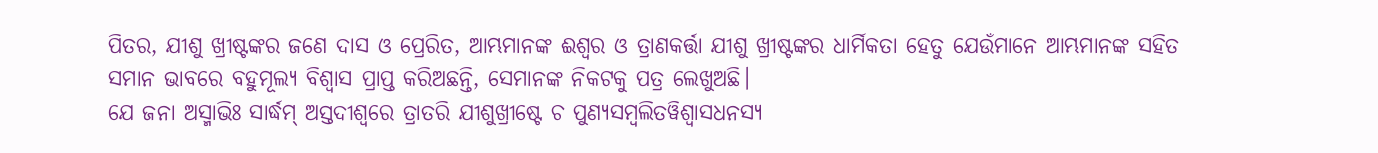ପିତର, ଯୀଶୁ ଖ୍ରୀଷ୍ଟଙ୍କର ଜଣେ ଦାସ ଓ ପ୍ରେରିତ, ଆମ୍ଭମାନଙ୍କ ଈଶ୍ବର ଓ ତ୍ରାଣକର୍ତ୍ତା ଯୀଶୁ ଖ୍ରୀଷ୍ଟଙ୍କର ଧାର୍ମିକତା ହେତୁ ଯେଉଁମାନେ ଆମ୍ଭମାନଙ୍କ ସହିତ ସମାନ ଭାବରେ ବହୁମୂଲ୍ୟ ବିଶ୍ୱାସ ପ୍ରାପ୍ତ କରିଅଛନ୍ତି, ସେମାନଙ୍କ ନିକଟକୁ ପତ୍ର ଲେଖୁଅଛି।
ଯେ ଜନା ଅସ୍ମାଭିଃ ସାର୍ଦ୍ଧମ୍ ଅସ୍ତଦୀଶ୍ୱରେ ତ୍ରାତରି ଯୀଶୁଖ୍ରୀଷ୍ଟେ ଚ ପୁଣ୍ୟସମ୍ବଲିତୱିଶ୍ୱାସଧନସ୍ୟ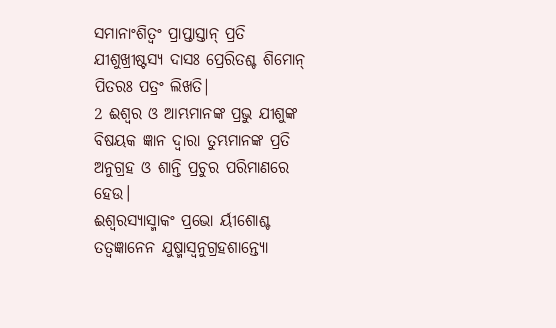ସମାନାଂଶିତ୍ୱଂ ପ୍ରାପ୍ତାସ୍ତାନ୍ ପ୍ରତି ଯୀଶୁଖ୍ରୀଷ୍ଟସ୍ୟ ଦାସଃ ପ୍ରେରିତଶ୍ଚ ଶିମୋନ୍ ପିତରଃ ପତ୍ରଂ ଲିଖତି|
2 ଈଶ୍ବର ଓ ଆମ୍ଭମାନଙ୍କ ପ୍ରଭୁ ଯୀଶୁଙ୍କ ବିଷୟକ ଜ୍ଞାନ ଦ୍ୱାରା ତୁମ୍ଭମାନଙ୍କ ପ୍ରତି ଅନୁଗ୍ରହ ଓ ଶାନ୍ତି ପ୍ରଚୁର ପରିମାଣରେ ହେଉ।
ଈଶ୍ୱରସ୍ୟାସ୍ମାକଂ ପ୍ରଭୋ ର୍ୟୀଶୋଶ୍ଚ ତତ୍ୱଜ୍ଞାନେନ ଯୁଷ୍ମାସ୍ୱନୁଗ୍ରହଶାନ୍ତ୍ୟୋ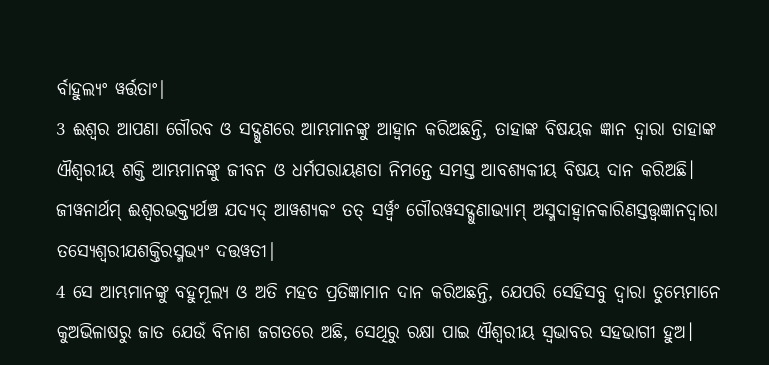ର୍ବାହୁଲ୍ୟଂ ୱର୍ତ୍ତତାଂ|
3 ଈଶ୍ବର ଆପଣା ଗୌରବ ଓ ସଦ୍ଗୁଣରେ ଆମ୍ଭମାନଙ୍କୁ ଆହ୍ୱାନ କରିଅଛନ୍ତି, ତାହାଙ୍କ ବିଷୟକ ଜ୍ଞାନ ଦ୍ୱାରା ତାହାଙ୍କ ଐଶ୍ବରୀୟ ଶକ୍ତି ଆମ୍ଭମାନଙ୍କୁ ଜୀବନ ଓ ଧର୍ମପରାୟଣତା ନିମନ୍ତେ ସମସ୍ତ ଆବଶ୍ୟକୀୟ ବିଷୟ ଦାନ କରିଅଛି।
ଜୀୱନାର୍ଥମ୍ ଈଶ୍ୱରଭକ୍ତ୍ୟର୍ଥଞ୍ଚ ଯଦ୍ୟଦ୍ ଆୱଶ୍ୟକଂ ତତ୍ ସର୍ୱ୍ୱଂ ଗୌରୱସଦ୍ଗୁଣାଭ୍ୟାମ୍ ଅସ୍ମଦାହ୍ୱାନକାରିଣସ୍ତତ୍ତ୍ୱଜ୍ଞାନଦ୍ୱାରା ତସ୍ୟେଶ୍ୱରୀଯଶକ୍ତିରସ୍ମଭ୍ୟଂ ଦତ୍ତୱତୀ|
4 ସେ ଆମ୍ଭମାନଙ୍କୁ ବହୁମୂଲ୍ୟ ଓ ଅତି ମହତ ପ୍ରତିଜ୍ଞାମାନ ଦାନ କରିଅଛନ୍ତି, ଯେପରି ସେହିସବୁ ଦ୍ୱାରା ତୁମ୍ଭେମାନେ କୁଅଭିଳାଷରୁ ଜାତ ଯେଉଁ ବିନାଶ ଜଗତରେ ଅଛି, ସେଥିରୁ ରକ୍ଷା ପାଇ ଐଶ୍ବରୀୟ ସ୍ୱଭାବର ସହଭାଗୀ ହୁଅ।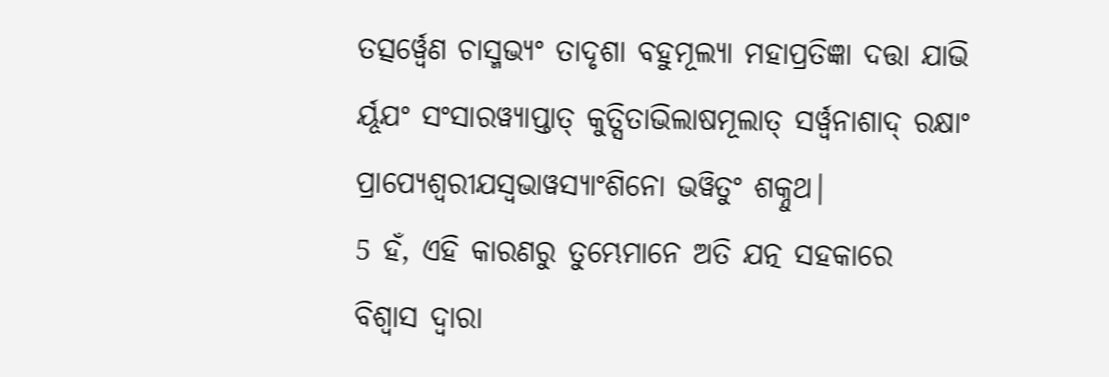ତତ୍ସର୍ୱ୍ୱେଣ ଚାସ୍ମଭ୍ୟଂ ତାଦୃଶା ବହୁମୂଲ୍ୟା ମହାପ୍ରତିଜ୍ଞା ଦତ୍ତା ଯାଭି ର୍ୟୂଯଂ ସଂସାରୱ୍ୟାପ୍ତାତ୍ କୁତ୍ସିତାଭିଲାଷମୂଲାତ୍ ସର୍ୱ୍ୱନାଶାଦ୍ ରକ୍ଷାଂ ପ୍ରାପ୍ୟେଶ୍ୱରୀଯସ୍ୱଭାୱସ୍ୟାଂଶିନୋ ଭୱିତୁଂ ଶକ୍ନୁଥ|
5 ହଁ, ଏହି କାରଣରୁ ତୁମ୍ଭେମାନେ ଅତି ଯତ୍ନ ସହକାରେ ବିଶ୍ୱାସ ଦ୍ୱାରା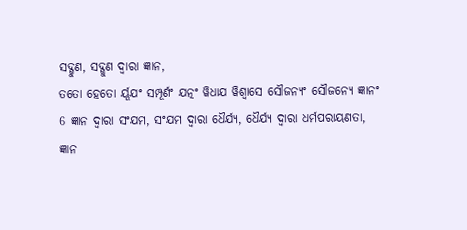ସଦ୍ଗୁଣ, ସଦ୍ଗୁଣ ଦ୍ୱାରା ଜ୍ଞାନ,
ତତୋ ହେତୋ ର୍ୟୂଯଂ ସମ୍ପୂର୍ଣଂ ଯତ୍ନଂ ୱିଧାଯ ୱିଶ୍ୱାସେ ସୌଜନ୍ୟଂ ସୌଜନ୍ୟେ ଜ୍ଞାନଂ
6 ଜ୍ଞାନ ଦ୍ୱାରା ସଂଯମ, ସଂଯମ ଦ୍ୱାରା ଧୈର୍ଯ୍ୟ, ଧୈର୍ଯ୍ୟ ଦ୍ୱାରା ଧର୍ମପରାୟଣତା,
ଜ୍ଞାନ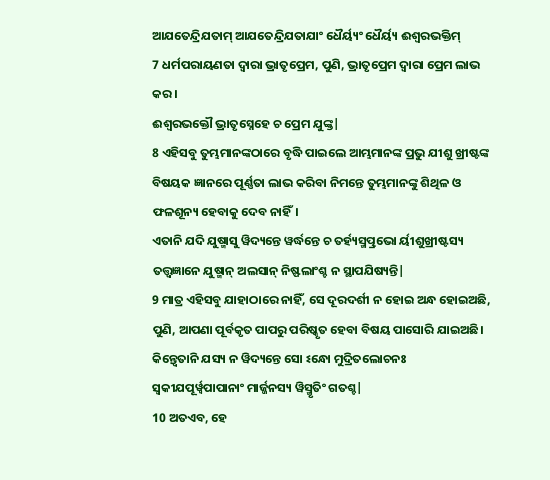ଆଯତେନ୍ଦ୍ରିଯତାମ୍ ଆଯତେନ୍ଦ୍ରିଯତାଯାଂ ଧୈର୍ୟ୍ୟଂ ଧୈର୍ୟ୍ୟ ଈଶ୍ୱରଭକ୍ତିମ୍
7 ଧର୍ମପରାୟଣତା ଦ୍ୱାରା ଭ୍ରାତୃପ୍ରେମ, ପୁଣି, ଭ୍ରାତୃପ୍ରେମ ଦ୍ୱାରା ପ୍ରେମ ଲାଭ କର।
ଈଶ୍ୱରଭକ୍ତୌ ଭ୍ରାତୃସ୍ନେହେ ଚ ପ୍ରେମ ଯୁଙ୍କ୍ତ|
8 ଏହିସବୁ ତୁମ୍ଭମାନଙ୍କଠାରେ ବୃଦ୍ଧି ପାଇଲେ ଆମ୍ଭମାନଙ୍କ ପ୍ରଭୁ ଯୀଶୁ ଖ୍ରୀଷ୍ଟଙ୍କ ବିଷୟକ ଜ୍ଞାନରେ ପୂର୍ଣ୍ଣତା ଲାଭ କରିବା ନିମନ୍ତେ ତୁମ୍ଭମାନଙ୍କୁ ଶିଥିଳ ଓ ଫଳଶୂନ୍ୟ ହେବାକୁ ଦେବ ନାହିଁ।
ଏତାନି ଯଦି ଯୁଷ୍ମାସୁ ୱିଦ୍ୟନ୍ତେ ୱର୍ଦ୍ଧନ୍ତେ ଚ ତର୍ହ୍ୟସ୍ମତ୍ପ୍ରଭୋ ର୍ୟୀଶୁଖ୍ରୀଷ୍ଟସ୍ୟ ତତ୍ତ୍ୱଜ୍ଞାନେ ଯୁଷ୍ମାନ୍ ଅଲସାନ୍ ନିଷ୍ଫଲାଂଶ୍ଚ ନ ସ୍ଥାପଯିଷ୍ୟନ୍ତି|
9 ମାତ୍ର ଏହିସବୁ ଯାହାଠାରେ ନାହିଁ, ସେ ଦୂରଦର୍ଶୀ ନ ହୋଇ ଅନ୍ଧ ହୋଇଅଛି, ପୁଣି, ଆପଣା ପୂର୍ବକୃତ ପାପରୁ ପରିଷ୍କୃତ ହେବା ବିଷୟ ପାସୋରି ଯାଇଅଛି।
କିନ୍ତ୍ୱେତାନି ଯସ୍ୟ ନ ୱିଦ୍ୟନ୍ତେ ସୋ ଽନ୍ଧୋ ମୁଦ୍ରିତଲୋଚନଃ ସ୍ୱକୀଯପୂର୍ୱ୍ୱପାପାନାଂ ମାର୍ଜ୍ଜନସ୍ୟ ୱିସ୍ମୃତିଂ ଗତଶ୍ଚ|
10 ଅତଏବ, ହେ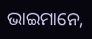ଭାଇମାନେ,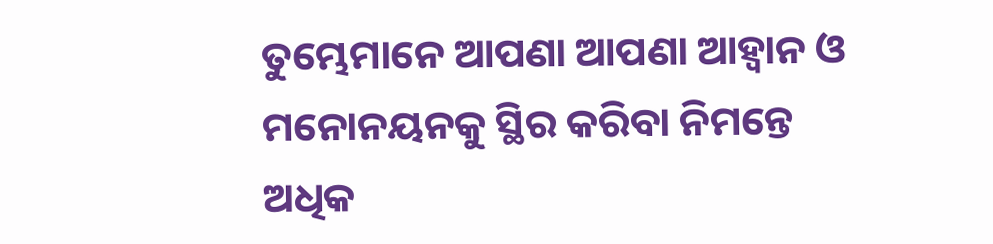ତୁମ୍ଭେମାନେ ଆପଣା ଆପଣା ଆହ୍ୱାନ ଓ ମନୋନୟନକୁ ସ୍ଥିର କରିବା ନିମନ୍ତେ ଅଧିକ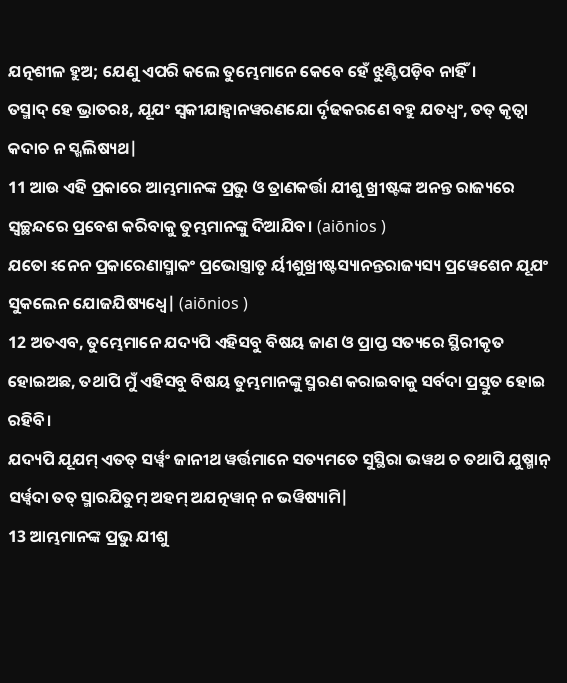ଯତ୍ନଶୀଳ ହୁଅ; ଯେଣୁ ଏପରି କଲେ ତୁମ୍ଭେମାନେ କେବେ ହେଁ ଝୁଣ୍ଟିପଡ଼ିବ ନାହିଁ।
ତସ୍ମାଦ୍ ହେ ଭ୍ରାତରଃ, ଯୂଯଂ ସ୍ୱକୀଯାହ୍ୱାନୱରଣଯୋ ର୍ଦୃଢକରଣେ ବହୁ ଯତଧ୍ୱଂ, ତତ୍ କୃତ୍ୱା କଦାଚ ନ ସ୍ଖଲିଷ୍ୟଥ|
11 ଆଉ ଏହି ପ୍ରକାରେ ଆମ୍ଭମାନଙ୍କ ପ୍ରଭୁ ଓ ତ୍ରାଣକର୍ତ୍ତା ଯୀଶୁ ଖ୍ରୀଷ୍ଟଙ୍କ ଅନନ୍ତ ରାଜ୍ୟରେ ସ୍ୱଚ୍ଛନ୍ଦରେ ପ୍ରବେଶ କରିବାକୁ ତୁମ୍ଭମାନଙ୍କୁ ଦିଆଯିବ। (aiōnios )
ଯତୋ ଽନେନ ପ୍ରକାରେଣାସ୍ମାକଂ ପ୍ରଭୋସ୍ତ୍ରାତୃ ର୍ୟୀଶୁଖ୍ରୀଷ୍ଟସ୍ୟାନନ୍ତରାଜ୍ୟସ୍ୟ ପ୍ରୱେଶେନ ଯୂଯଂ ସୁକଲେନ ଯୋଜଯିଷ୍ୟଧ୍ୱେ| (aiōnios )
12 ଅତଏବ, ତୁମ୍ଭେମାନେ ଯଦ୍ୟପି ଏହିସବୁ ବିଷୟ ଜାଣ ଓ ପ୍ରାପ୍ତ ସତ୍ୟରେ ସ୍ଥିରୀକୃତ ହୋଇଅଛ, ତଥାପି ମୁଁ ଏହିସବୁ ବିଷୟ ତୁମ୍ଭମାନଙ୍କୁ ସ୍ମରଣ କରାଇବାକୁ ସର୍ବଦା ପ୍ରସ୍ତୁତ ହୋଇ ରହିବି।
ଯଦ୍ୟପି ଯୂଯମ୍ ଏତତ୍ ସର୍ୱ୍ୱଂ ଜାନୀଥ ୱର୍ତ୍ତମାନେ ସତ୍ୟମତେ ସୁସ୍ଥିରା ଭୱଥ ଚ ତଥାପି ଯୁଷ୍ମାନ୍ ସର୍ୱ୍ୱଦା ତତ୍ ସ୍ମାରଯିତୁମ୍ ଅହମ୍ ଅଯତ୍ନୱାନ୍ ନ ଭୱିଷ୍ୟାମି|
13 ଆମ୍ଭମାନଙ୍କ ପ୍ରଭୁ ଯୀଶୁ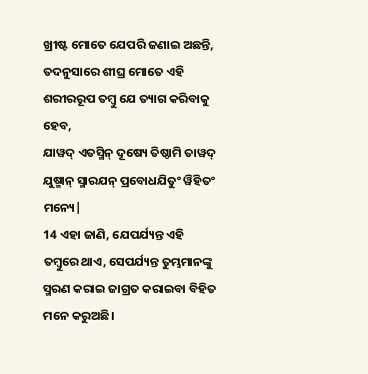ଖ୍ରୀଷ୍ଟ ମୋତେ ଯେପରି ଜଣାଇ ଅଛନ୍ତି, ତଦନୁସାରେ ଶୀଘ୍ର ମୋତେ ଏହି ଶରୀରରୂପ ତମ୍ବୁ ଯେ ତ୍ୟାଗ କରିବାକୁ ହେବ,
ଯାୱଦ୍ ଏତସ୍ମିନ୍ ଦୂଷ୍ୟେ ତିଷ୍ଠାମି ତାୱଦ୍ ଯୁଷ୍ମାନ୍ ସ୍ମାରଯନ୍ ପ୍ରବୋଧଯିତୁଂ ୱିହିତଂ ମନ୍ୟେ|
14 ଏହା ଜାଣି, ଯେପର୍ଯ୍ୟନ୍ତ ଏହି ତମ୍ବୁରେ ଥାଏ, ସେପର୍ଯ୍ୟନ୍ତ ତୁମ୍ଭମାନଙ୍କୁ ସ୍ମରଣ କରାଇ ଜାଗ୍ରତ କରାଇବା ବିହିତ ମନେ କରୁଅଛି।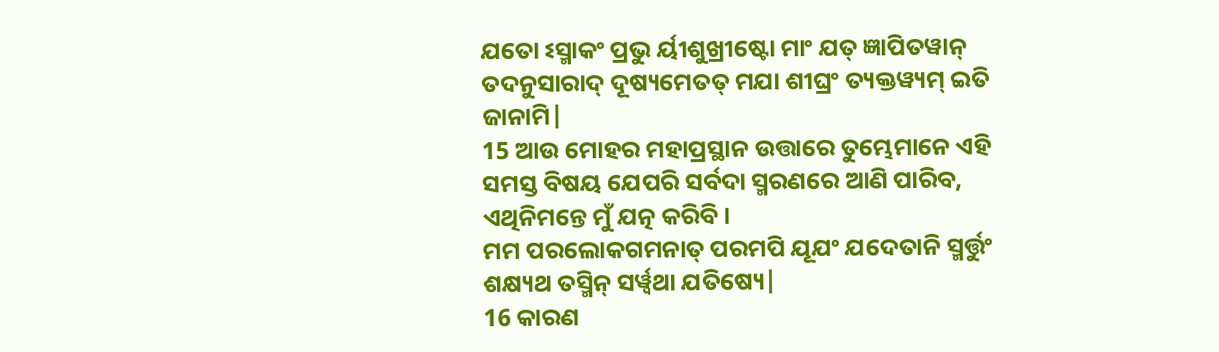ଯତୋ ଽସ୍ମାକଂ ପ୍ରଭୁ ର୍ୟୀଶୁଖ୍ରୀଷ୍ଟୋ ମାଂ ଯତ୍ ଜ୍ଞାପିତୱାନ୍ ତଦନୁସାରାଦ୍ ଦୂଷ୍ୟମେତତ୍ ମଯା ଶୀଘ୍ରଂ ତ୍ୟକ୍ତୱ୍ୟମ୍ ଇତି ଜାନାମି|
15 ଆଉ ମୋହର ମହାପ୍ରସ୍ଥାନ ଉତ୍ତାରେ ତୁମ୍ଭେମାନେ ଏହି ସମସ୍ତ ବିଷୟ ଯେପରି ସର୍ବଦା ସ୍ମରଣରେ ଆଣି ପାରିବ, ଏଥିନିମନ୍ତେ ମୁଁ ଯତ୍ନ କରିବି।
ମମ ପରଲୋକଗମନାତ୍ ପରମପି ଯୂଯଂ ଯଦେତାନି ସ୍ମର୍ତ୍ତୁଂ ଶକ୍ଷ୍ୟଥ ତସ୍ମିନ୍ ସର୍ୱ୍ୱଥା ଯତିଷ୍ୟେ|
16 କାରଣ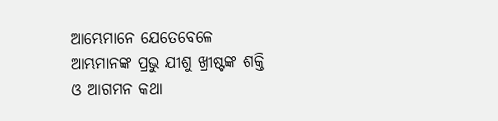ଆମ୍ଭେମାନେ ଯେତେବେଳେ ଆମ୍ଭମାନଙ୍କ ପ୍ରଭୁ ଯୀଶୁ ଖ୍ରୀଷ୍ଟଙ୍କ ଶକ୍ତି ଓ ଆଗମନ କଥା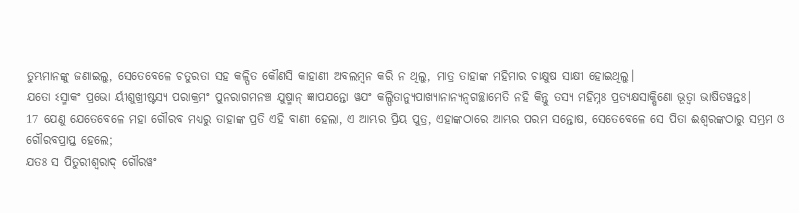ତୁମ୍ଭମାନଙ୍କୁ ଜଣାଇଲୁ, ସେତେବେଳେ ଚତୁରତା ସହ କଳ୍ପିତ କୌଣସି କାହାଣୀ ଅବଲମ୍ବନ କରି ନ ଥିଲୁ, ମାତ୍ର ତାହାଙ୍କ ମହିମାର ଚାକ୍ଷୁଷ ସାକ୍ଷୀ ହୋଇଥିଲୁ।
ଯତୋ ଽସ୍ମାକଂ ପ୍ରଭୋ ର୍ୟୀଶୁଖ୍ରୀଷ୍ଟସ୍ୟ ପରାକ୍ରମଂ ପୁନରାଗମନଞ୍ଚ ଯୁଷ୍ମାନ୍ ଜ୍ଞାପଯନ୍ତୋ ୱଯଂ କଲ୍ପିତାନ୍ୟୁପାଖ୍ୟାନାନ୍ୟନ୍ୱଗଚ୍ଛାମେତି ନହି କିନ୍ତୁ ତସ୍ୟ ମହିମ୍ନଃ ପ୍ରତ୍ୟକ୍ଷସାକ୍ଷିଣୋ ଭୂତ୍ୱା ଭାଷିତୱନ୍ତଃ|
17 ଯେଣୁ ଯେତେବେଳେ ମହା ଗୌରବ ମଧ୍ୟରୁ ତାହାଙ୍କ ପ୍ରତି ଏହି ବାଣୀ ହେଲା, ଏ ଆମ୍ଭର ପ୍ରିୟ ପୁତ୍ର, ଏହାଙ୍କଠାରେ ଆମ୍ଭର ପରମ ସନ୍ତୋଷ, ସେତେବେଳେ ସେ ପିତା ଈଶ୍ବରଙ୍କଠାରୁ ସମ୍ଭ୍ରମ ଓ ଗୌରବପ୍ରାପ୍ତ ହେଲେ;
ଯତଃ ସ ପିତୁରୀଶ୍ୱରାଦ୍ ଗୌରୱଂ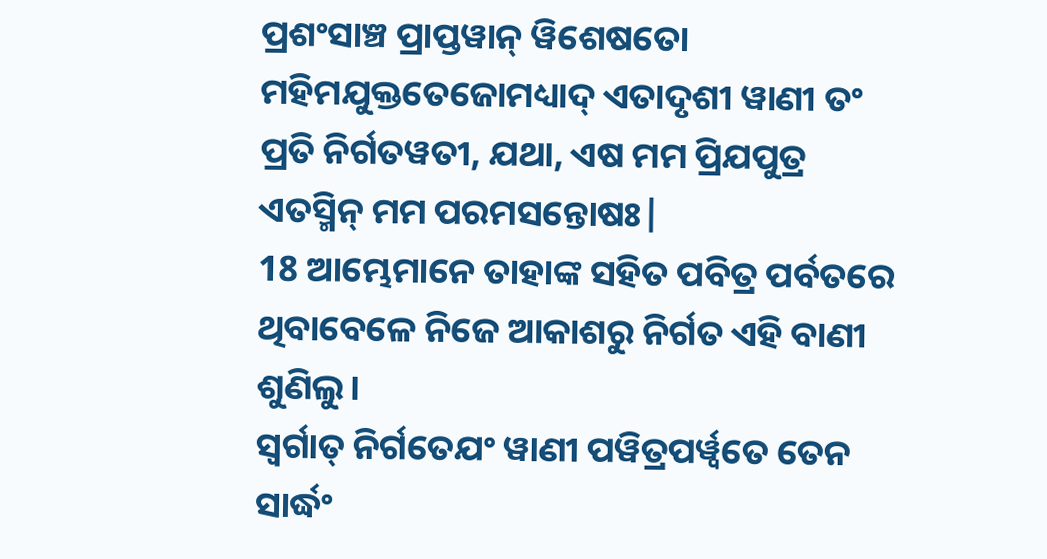ପ୍ରଶଂସାଞ୍ଚ ପ୍ରାପ୍ତୱାନ୍ ୱିଶେଷତୋ ମହିମଯୁକ୍ତତେଜୋମଧ୍ୟାଦ୍ ଏତାଦୃଶୀ ୱାଣୀ ତଂ ପ୍ରତି ନିର୍ଗତୱତୀ, ଯଥା, ଏଷ ମମ ପ୍ରିଯପୁତ୍ର ଏତସ୍ମିନ୍ ମମ ପରମସନ୍ତୋଷଃ|
18 ଆମ୍ଭେମାନେ ତାହାଙ୍କ ସହିତ ପବିତ୍ର ପର୍ବତରେ ଥିବାବେଳେ ନିଜେ ଆକାଶରୁ ନିର୍ଗତ ଏହି ବାଣୀ ଶୁଣିଲୁ।
ସ୍ୱର୍ଗାତ୍ ନିର୍ଗତେଯଂ ୱାଣୀ ପୱିତ୍ରପର୍ୱ୍ୱତେ ତେନ ସାର୍ଦ୍ଧଂ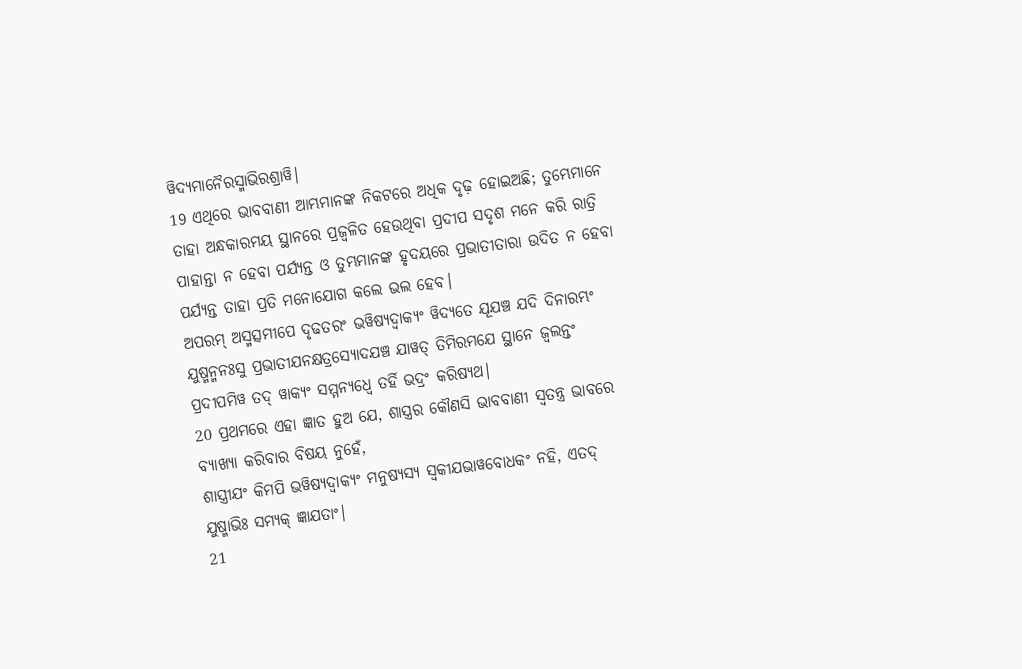ୱିଦ୍ୟମାନୈରସ୍ମାଭିରଶ୍ରାୱି|
19 ଏଥିରେ ଭାବବାଣୀ ଆମ୍ଭମାନଙ୍କ ନିକଟରେ ଅଧିକ ଦୃଢ଼ ହୋଇଅଛି; ତୁମ୍ଭେମାନେ ତାହା ଅନ୍ଧକାରମୟ ସ୍ଥାନରେ ପ୍ରଜ୍ୱଳିତ ହେଉଥିବା ପ୍ରଦୀପ ସଦୃଶ ମନେ କରି ରାତ୍ରି ପାହାନ୍ତା ନ ହେବା ପର୍ଯ୍ୟନ୍ତ ଓ ତୁମ୍ଭମାନଙ୍କ ହୃଦୟରେ ପ୍ରଭାତୀତାରା ଉଦିତ ନ ହେବା ପର୍ଯ୍ୟନ୍ତ ତାହା ପ୍ରତି ମନୋଯୋଗ କଲେ ଭଲ ହେବ।
ଅପରମ୍ ଅସ୍ମତ୍ସମୀପେ ଦୃଢତରଂ ଭୱିଷ୍ୟଦ୍ୱାକ୍ୟଂ ୱିଦ୍ୟତେ ଯୂଯଞ୍ଚ ଯଦି ଦିନାରମ୍ଭଂ ଯୁଷ୍ମନ୍ମନଃସୁ ପ୍ରଭାତୀଯନକ୍ଷତ୍ରସ୍ୟୋଦଯଞ୍ଚ ଯାୱତ୍ ତିମିରମଯେ ସ୍ଥାନେ ଜ୍ୱଲନ୍ତଂ ପ୍ରଦୀପମିୱ ତଦ୍ ୱାକ୍ୟଂ ସମ୍ମନ୍ୟଧ୍ୱେ ତର୍ହି ଭଦ୍ରଂ କରିଷ୍ୟଥ|
20 ପ୍ରଥମରେ ଏହା ଜ୍ଞାତ ହୁଅ ଯେ, ଶାସ୍ତ୍ରର କୌଣସି ଭାବବାଣୀ ସ୍ୱତନ୍ତ୍ର ଭାବରେ ବ୍ୟାଖ୍ୟା କରିବାର ବିଷୟ ନୁହେଁ,
ଶାସ୍ତ୍ରୀଯଂ କିମପି ଭୱିଷ୍ୟଦ୍ୱାକ୍ୟଂ ମନୁଷ୍ୟସ୍ୟ ସ୍ୱକୀଯଭାୱବୋଧକଂ ନହି, ଏତଦ୍ ଯୁଷ୍ମାଭିଃ ସମ୍ୟକ୍ ଜ୍ଞାଯତାଂ|
21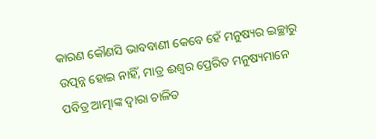କାରଣ କୌଣସି ଭାବବାଣୀ କେବେ ହେଁ ମନୁଷ୍ୟର ଇଚ୍ଛାରୁ ଉତ୍ପନ୍ନ ହୋଇ ନାହିଁ, ମାତ୍ର ଈଶ୍ବର ପ୍ରେରିତ ମନୁଷ୍ୟମାନେ ପବିତ୍ର ଆତ୍ମାଙ୍କ ଦ୍ୱାରା ଚାଳିତ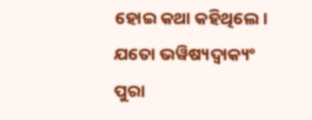ହୋଇ କଥା କହିଥିଲେ।
ଯତୋ ଭୱିଷ୍ୟଦ୍ୱାକ୍ୟଂ ପୁରା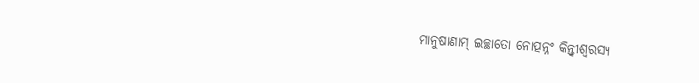ମାନୁଷାଣାମ୍ ଇଚ୍ଛାତୋ ନୋତ୍ପନ୍ନଂ କିନ୍ତ୍ୱୀଶ୍ୱରସ୍ୟ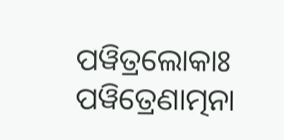ପୱିତ୍ରଲୋକାଃ ପୱିତ୍ରେଣାତ୍ମନା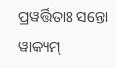ପ୍ରୱର୍ତ୍ତିତାଃ ସନ୍ତୋ ୱାକ୍ୟମ୍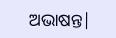ଅଭାଷନ୍ତ|